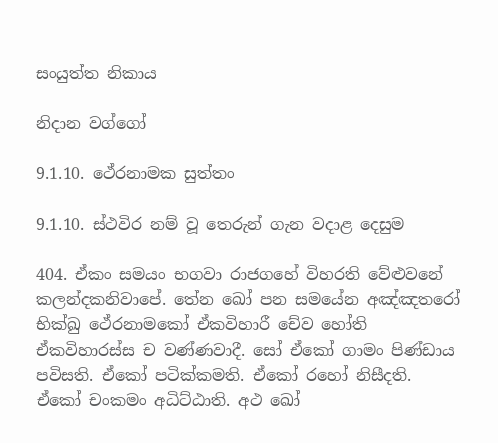සංයුත්ත නිකාය

නිදාන වග්ගෝ

9.1.10. ථේරනාමක සුත්තං

9.1.10. ස්ථවිර නම් වූ තෙරුන් ගැන වදාළ දෙසුම

404. ඒකං සමයං භගවා රාජගහේ විහරති වේළුවනේ කලන්‌දකනිවාපේ. තේන ඛෝ පන සමයේන අඤ්ඤතරෝ භික්‌ඛු ථේරනාමකෝ ඒකවිහාරී චේව හෝති ඒකවිහාරස්‌ස ච වණ්‌ණවාදී. සෝ ඒකෝ ගාමං පිණ්‌ඩාය පවිසති. ඒකෝ පටික්‌කමති. ඒකෝ රහෝ නිසීදති. ඒකෝ චංකමං අධිට්‌ඨාති. අථ ඛෝ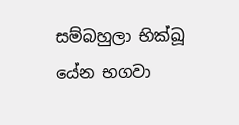සම්‌බහුලා භික්‌ඛූ යේන භගවා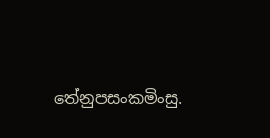තේනුපසංකමිංසු.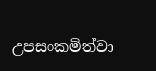උපසංකමිත්වා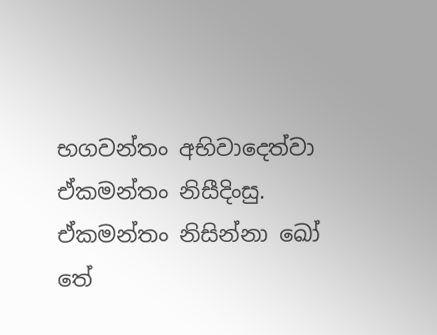භගවන්‌තං අභිවාදෙත්‌වා ඒකමන්තං නිසීදිංසු. ඒකමන්තං නිසින්‌නා ඛෝ තේ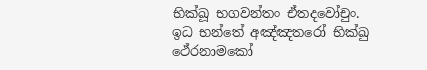භික්‌ඛූ භගවන්‌තං ඒතදවෝචුං. ඉධ භන්තේ අඤ්ඤතරෝ භික්‌ඛු ථේරනාමකෝ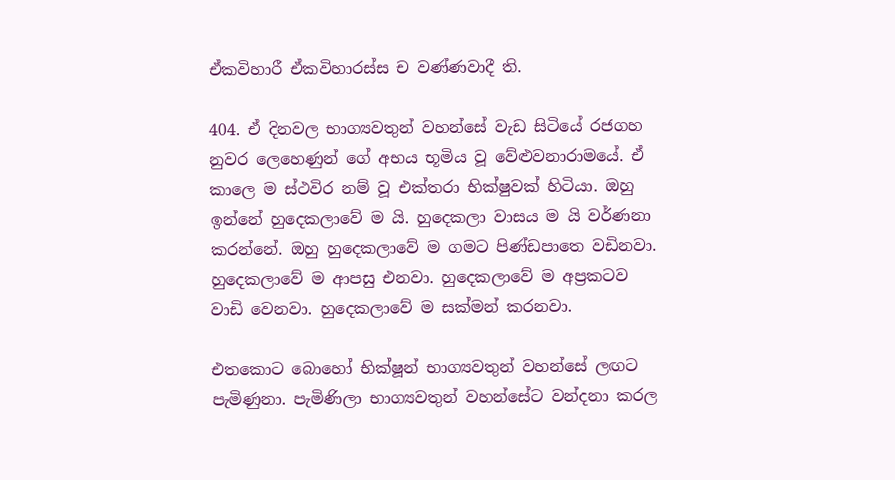ඒකවිහාරී ඒකවිහාරස්‌ස ච වණ්‌ණවාදී ති.

404. ඒ දිනවල භාග්‍යවතුන් වහන්සේ වැඩ සිටියේ රජගහ නුවර ලෙහෙණුන් ගේ අභය භූමිය වූ වේළුවනාරාමයේ. ඒ කාලෙ ම ස්ථවිර නම් වූ එක්තරා භික්ෂුවක් හිටියා. ඔහු ඉන්නේ හුදෙකලාවේ ම යි. හුදෙකලා වාසය ම යි වර්ණනා කරන්නේ. ඔහු හුදෙකලාවේ ම ගමට පිණ්ඩපාතෙ වඩිනවා. හුදෙකලාවේ ම ආපසු එනවා. හුදෙකලාවේ ම අප්‍රකටව වාඩි වෙනවා. හුදෙකලාවේ ම සක්මන් කරනවා.

එතකොට බොහෝ භික්ෂූන් භාග්‍යවතුන් වහන්සේ ලඟට පැමිණුනා. පැමිණිලා භාග්‍යවතුන් වහන්සේට වන්දනා කරල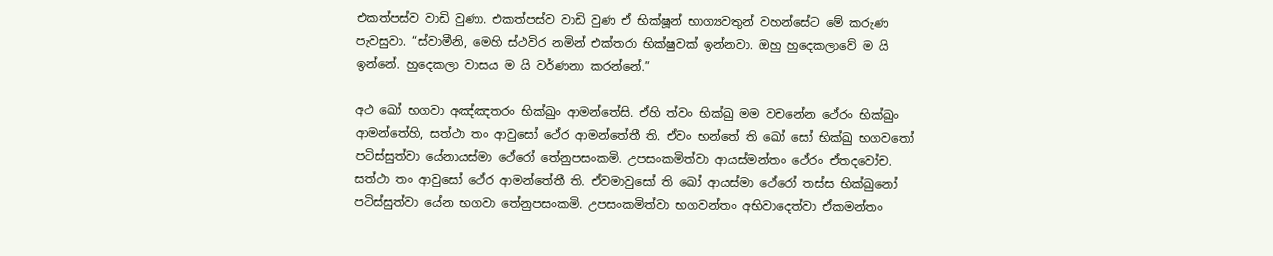එකත්පස්ව වාඩි වුණා. එකත්පස්ව වාඩි වුණ ඒ භික්ෂූන් භාග්‍යවතුන් වහන්සේට මේ කරුණ පැවසුවා. “ස්වාමීනි, මෙහි ස්ථවිර නමින් එක්තරා භික්ෂුවක් ඉන්නවා. ඔහු හුදෙකලාවේ ම යි ඉන්නේ. හුදෙකලා වාසය ම යි වර්ණනා කරන්නේ.”

අථ ඛෝ භගවා අඤ්‌ඤතරං භික්‌ඛුං ආමන්තේසි. ඒහි ත්‌වං භික්‌ඛු මම වචනේන ථේරං භික්‌ඛුං ආමන්‌තේහි, සත්‌ථා තං ආවුසෝ ථේර ආමන්‌තේතී ති. ඒවං භන්තේ ති ඛෝ සෝ භික්‌ඛු භගවතෝ පටිස්‌සුත්‌වා යේනායස්මා ථේරෝ තේනුපසංකමි. උපසංකමිත්වා ආයස්‌මන්‌තං ථේරං ඒතදවෝච. සත්‌ථා තං ආවුසෝ ථේර ආමන්‌තේතී ති. ඒවමාවුසෝ ති ඛෝ ආයස්‌මා ථේරෝ තස්‌ස භික්‌ඛුනෝ පටිස්‌සුත්‌වා යේන භගවා තේනුපසංකමි. උපසංකමිත්වා භගවන්‌තං අභිවාදෙත්‌වා ඒකමන්තං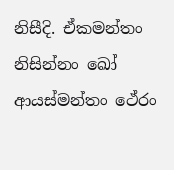නිසීදි. ඒකමන්තං නිසින්‌නං ඛෝ ආයස්‌මන්‌තං ථේරං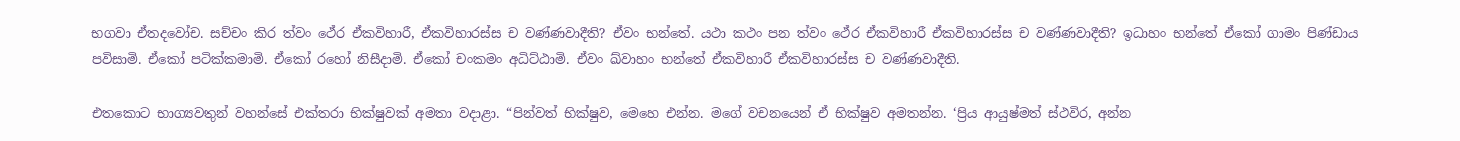භගවා ඒතදවෝච. සච්‌චං කිර ත්‌වං ථේර ඒකවිහාරී, ඒකවිහාරස්‌ස ච වණ්‌ණවාදීති? ඒවං භන්තේ. යථා කථං පන ත්‌වං ථේර ඒකවිහාරී ඒකවිහාරස්‌ස ච වණ්‌ණවාදීති? ඉධාහං භන්තේ ඒකෝ ගාමං පිණ්‌ඩාය පවිසාමි. ඒකෝ පටික්‌කමාමි. ඒකෝ රහෝ නිසීදාමි. ඒකෝ චංකමං අධිට්‌ඨාමි. ඒවං ඛ්‌වාහං භන්තේ ඒකවිහාරී ඒකවිහාරස්‌ස ච වණ්‌ණවාදීති.

එතකොට භාග්‍යවතුන් වහන්සේ එක්තරා භික්ෂුවක් අමතා වදාළා. “පින්වත් භික්ෂුව, මෙහෙ එන්න. මගේ වචනයෙන් ඒ භික්ෂුව අමතන්න. ‘ප්‍රිය ආයුෂ්මත් ස්ථවිර, අන්න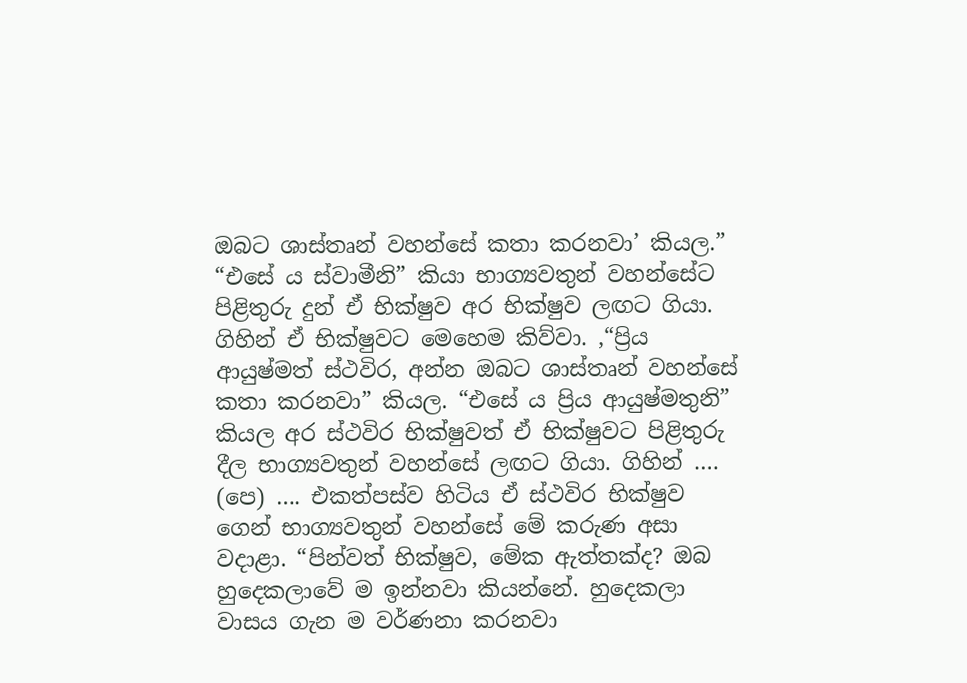ඔබට ශාස්තෘන් වහන්සේ කතා කරනවා’ කියල.” “එසේ ය ස්වාමීනි” කියා භාග්‍යවතුන් වහන්සේට පිළිතුරු දුන් ඒ භික්ෂුව අර භික්ෂුව ලඟට ගියා. ගිහින් ඒ භික්ෂුවට මෙහෙම කිව්වා. ,“ප්‍රිය ආයුෂ්මත් ස්ථවිර, අන්න ඔබට ශාස්තෘන් වහන්සේ කතා කරනවා” කියල. “එසේ ය ප්‍රිය ආයුෂ්මතුනි” කියල අර ස්ථවිර භික්ෂුවත් ඒ භික්ෂුවට පිළිතුරු දීල භාග්‍යවතුන් වහන්සේ ලඟට ගියා. ගිහින් …. (පෙ) …. එකත්පස්ව හිටිය ඒ ස්ථවිර භික්ෂුව ගෙන් භාග්‍යවතුන් වහන්සේ මේ කරුණ අසා වදාළා. “පින්වත් භික්ෂුව, මේක ඇත්තක්ද? ඔබ හුදෙකලාවේ ම ඉන්නවා කියන්නේ. හුදෙකලා වාසය ගැන ම වර්ණනා කරනවා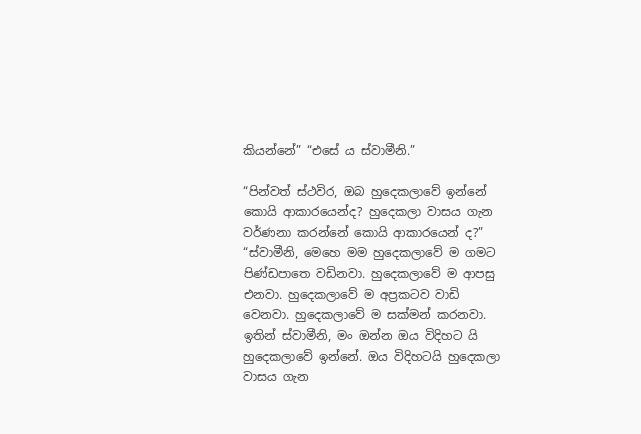කියන්නේ” “එසේ ය ස්වාමීනි.”

“පින්වත් ස්ථවිර, ඔබ හුදෙකලාවේ ඉන්නේ කොයි ආකාරයෙන්ද? හුදෙකලා වාසය ගැන වර්ණනා කරන්නේ කොයි ආකාරයෙන් ද?” “ස්වාමීනි, මෙහෙ මම හුදෙකලාවේ ම ගමට පිණ්ඩපාතෙ වඩිනවා. හුදෙකලාවේ ම ආපසු එනවා. හුදෙකලාවේ ම අප්‍රකටව වාඩි වෙනවා. හුදෙකලාවේ ම සක්මන් කරනවා. ඉතින් ස්වාමීනි, මං ඔන්න ඔය විදිහට යි හුදෙකලාවේ ඉන්නේ. ඔය විදිහටයි හුදෙකලා වාසය ගැන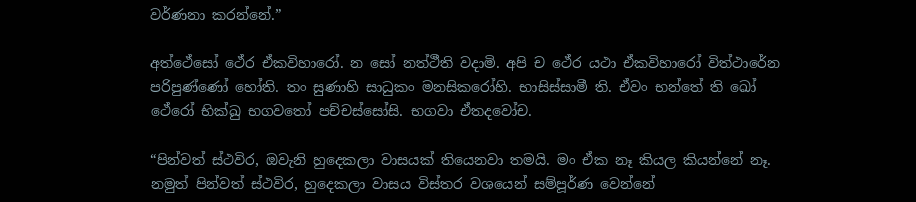වර්ණනා කරන්නේ.”

අත්‌ථේසෝ ථේර ඒකවිහාරෝ. න සෝ නත්‌ථීති වදාමි. අපි ච ථේර යථා ඒකවිහාරෝ විත්ථාරේන පරිපුණ්‌ණෝ හෝති. තං සුණාහි සාධුකං මනසිකරෝහි. භාසිස්‌සාමී ති. ඒවං භන්තේ ති ඛෝ ථේරෝ භික්ඛු භගවතෝ පච්චස්සෝසි. භගවා ඒතදවෝච.

“පින්වත් ස්ථවිර, ඔවැනි හුදෙකලා වාසයක් තියෙනවා තමයි. මං ඒක නෑ කියල කියන්නේ නෑ. නමුත් පින්වත් ස්ථවිර, හුදෙකලා වාසය විස්තර වශයෙන් සම්පූර්ණ වෙන්නේ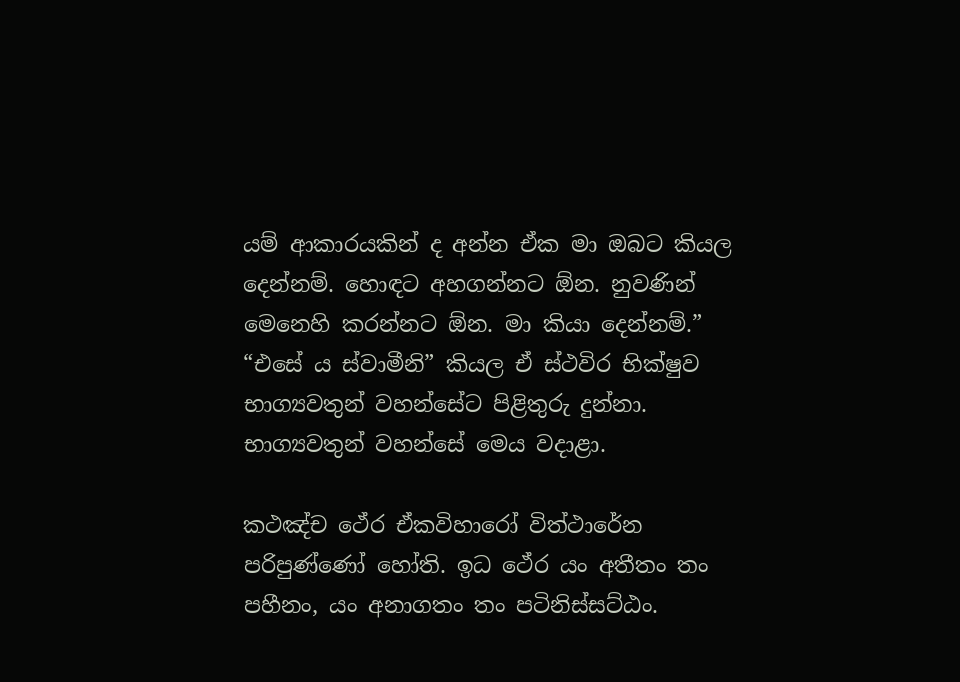යම් ආකාරයකින් ද අන්න ඒක මා ඔබට කියල දෙන්නම්. හොඳට අහගන්නට ඕන. නුවණින් මෙනෙහි කරන්නට ඕන. මා කියා දෙන්නම්.” “එසේ ය ස්වාමීනි” කියල ඒ ස්ථවිර භික්ෂුව භාග්‍යවතුන් වහන්සේට පිළිතුරු දුන්නා. භාග්‍යවතුන් වහන්සේ මෙය වදාළා.

කථඤ්‌ච ථේර ඒකවිහාරෝ විත්ථාරේන පරිපුණ්‌ණෝ හෝති. ඉධ ථේර යං අතීතං තං පහීනං, යං අනාගතං තං පටිනිස්‌සට්‌ඨං.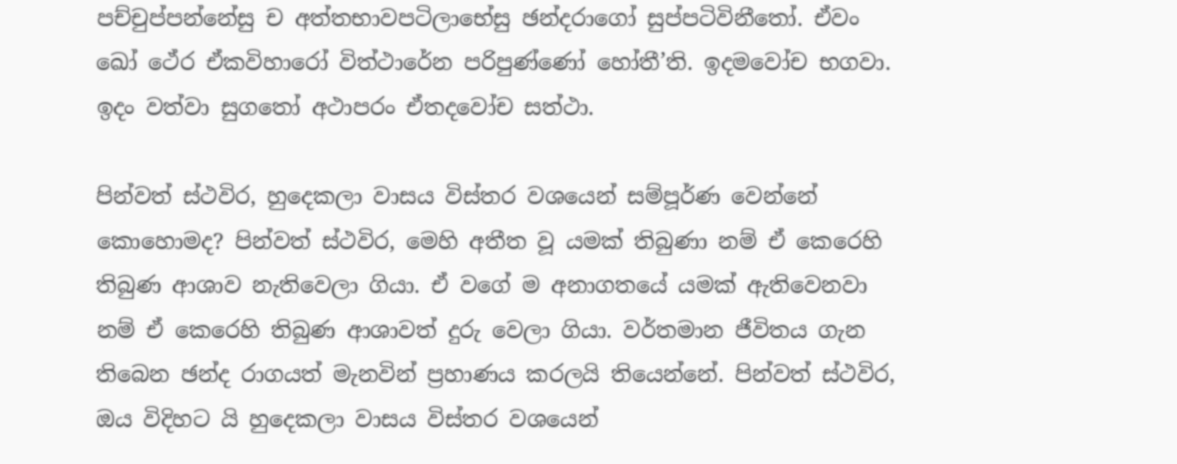පච්‌චුප්‌පන්‌නේසු ච අත්‌තභාවපටිලාභේසු ඡන්‌දරාගෝ සුප්‌පටිවිනීතෝ. ඒවං ඛෝ ථේර ඒකවිහාරෝ විත්ථාරේන පරිපුණ්‌ණෝ හෝතී’ති. ඉදමවෝච භගවා. ඉදං වත්‌වා සුගතෝ අථාපරං ඒතදවෝච සත්‌ථා.

පින්වත් ස්ථවිර, හුදෙකලා වාසය විස්තර වශයෙන් සම්පූර්ණ වෙන්නේ කොහොමද? පින්වත් ස්ථවිර, මෙහි අතීත වූ යමක් තිබුණා නම් ඒ කෙරෙහි තිබුණ ආශාව නැතිවෙලා ගියා. ඒ වගේ ම අනාගතයේ යමක් ඇතිවෙනවා නම් ඒ කෙරෙහි තිබුණ ආශාවත් දුරු වෙලා ගියා. වර්තමාන ජීවිතය ගැන තිබෙන ඡන්ද රාගයත් මැනවින් ප්‍රහාණය කරලයි තියෙන්නේ. පින්වත් ස්ථවිර, ඔය විදිහට යි හුදෙකලා වාසය විස්තර වශයෙන්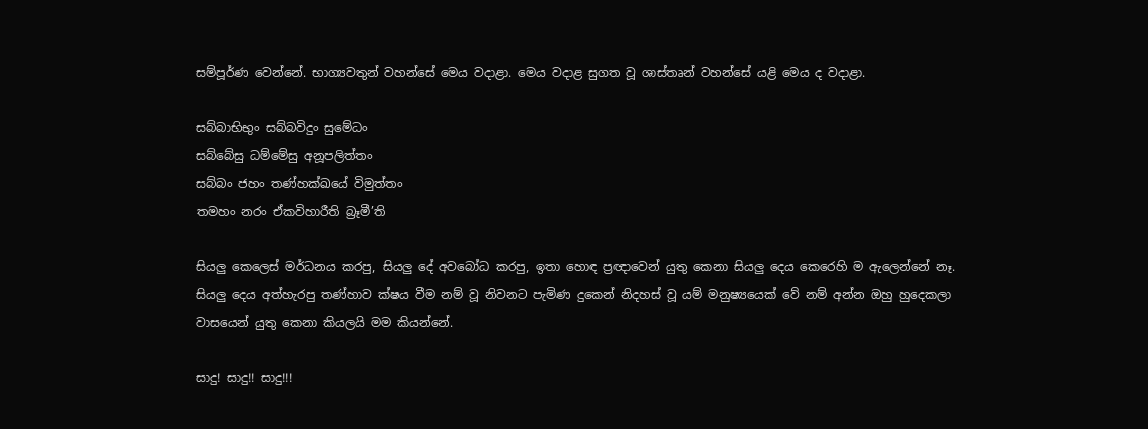සම්පූර්ණ වෙන්නේ. භාග්‍යවතුන් වහන්සේ මෙය වදාළා. මෙය වදාළ සුගත වූ ශාස්තෘන් වහන්සේ යළි මෙය ද වදාළා.

සබ්‌බාභිභුං සබ්‌බවිදුං සුමේධං
සබ්‌බේසු ධම්මේසු අනූපලිත්‌තං
සබ්‌බං ජහං තණ්‌හක්‌ඛයේ විමුත්‌තං
තමහං නරං ඒකවිහාරීති බ්‍රෑමී’ති

සියලු කෙලෙස් මර්ධනය කරපු, සියලු දේ අවබෝධ කරපු, ඉතා හොඳ ප්‍රඥාවෙන් යුතු කෙනා සියලු දෙය කෙරෙහි ම ඇලෙන්නේ නෑ. සියලු දෙය අත්හැරපු තණ්හාව ක්ෂය වීම නම් වූ නිවනට පැමිණ දුකෙන් නිදහස් වූ යම් මනුෂ්‍යයෙක් වේ නම් අන්න ඔහු හුදෙකලා වාසයෙන් යුතු කෙනා කියලයි මම කියන්නේ.

සාදු! සාදු!! සාදු!!!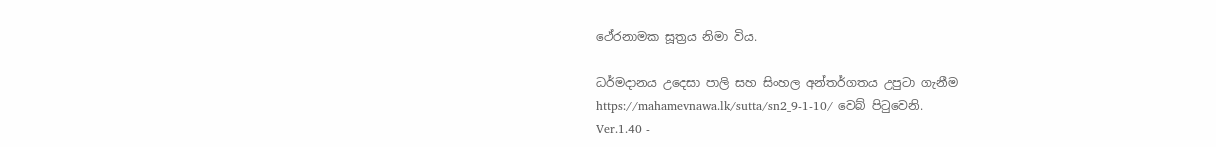ථේරනාමක සූත්‍රය නිමා විය.

ධර්මදානය උදෙසා පාලි සහ සිංහල අන්තර්ගතය උපුටා ගැනීම https://mahamevnawa.lk/sutta/sn2_9-1-10/ වෙබ් පිටුවෙනි.
Ver.1.40 -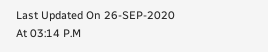Last Updated On 26-SEP-2020 At 03:14 P.M